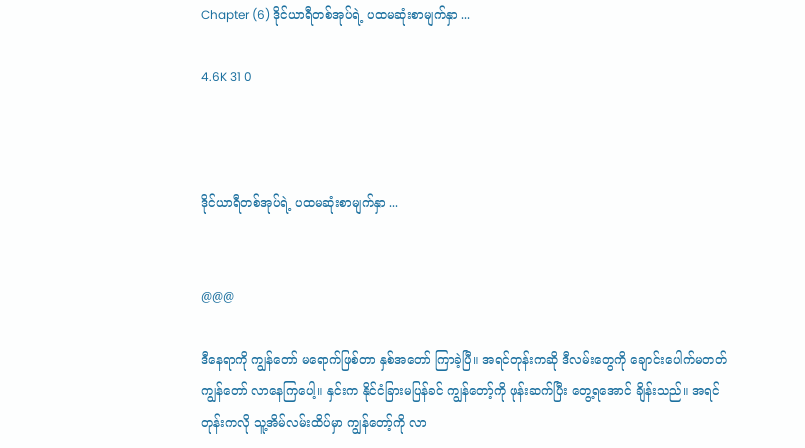Chapter (6) ဒိုင်ယာရီတစ်အုပ်ရဲ့ ပထမဆုံးစာမျက်နှာ ...

4.6K 31 0



ဒိုင်ယာရီတစ်အုပ်ရဲ့ ပထမဆုံးစာမျက်နှာ ...


@@@

ဒီနေရာကို ကျွန်တော် မရောက်ဖြစ်တာ နှစ်အတော် ကြာခဲ့ပြီ။ အရင်တုန်းကဆို ဒီလမ်းတွေကို ချောင်းပေါက်မတတ် ကျွန်တော် လာနေကြပေါ့။ နှင်းက နိုင်ငံခြားမပြန်ခင် ကျွန်တော့်ကို ဖုန်းဆက်ပြီး တွေ့ရအောင် ချိန်းသည်။ အရင်တုန်းကလို သူ့အိမ်လမ်းထိပ်မှာ ကျွန်တော့်ကို လာ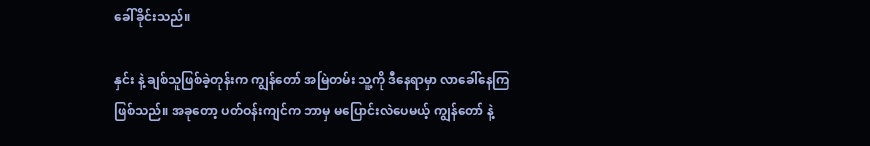ခေါ်ခိုင်းသည်။

နှင်း နဲ့ ချစ်သူဖြစ်ခဲ့တုန်းက ကျွန်တော် အမြဲတမ်း သူ့ကို ဒီနေရာမှာ လာခေါ်နေကြဖြစ်သည်။ အခုတော့ ပတ်ဝန်းကျင်က ဘာမှ မပြောင်းလဲပေမယ့် ကျွန်တော် နဲ့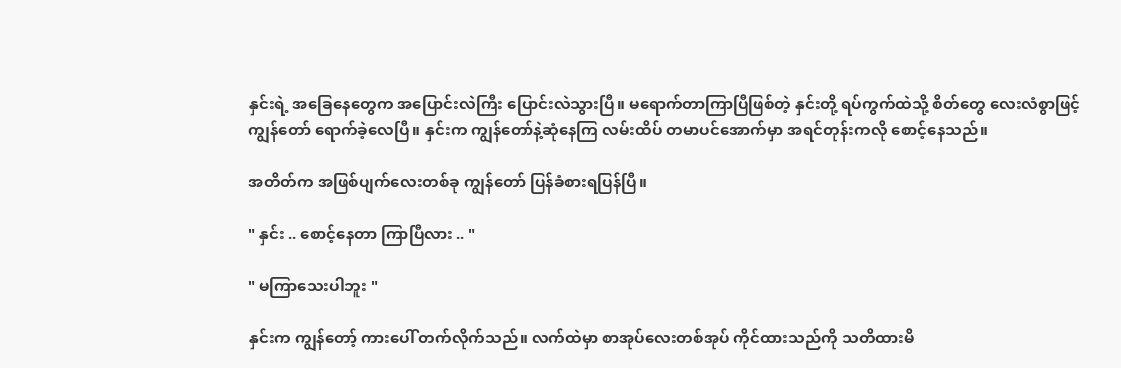နှင်းရဲ့ အခြေနေတွေက အပြောင်းလဲကြီး ပြောင်းလဲသွားပြီ။ မရောက်တာကြာပြီဖြစ်တဲ့ နှင်းတို့ ရပ်ကွက်ထဲသို့ စိတ်တွေ လေးလံစွာဖြင့်
ကျွန်တော် ရောက်ခဲ့လေပြီ။ နှင်းက ကျွန်တော်နဲ့ဆုံနေကြ လမ်းထိပ် တမာပင်အောက်မှာ အရင်တုန်းကလို စောင့်နေသည်။

အတိတ်က အဖြစ်ပျက်လေးတစ်ခု ကျွန်တော် ပြန်ခံစားရပြန်ပြီ။

" နှင်း .. စောင့်နေတာ ကြာပြီလား .. "

" မကြာသေးပါဘူး "

နှင်းက ကျွန်တော့် ကားပေါ် တက်လိုက်သည်။ လက်ထဲမှာ စာအုပ်လေးတစ်အုပ် ကိုင်ထားသည်ကို သတိထားမိ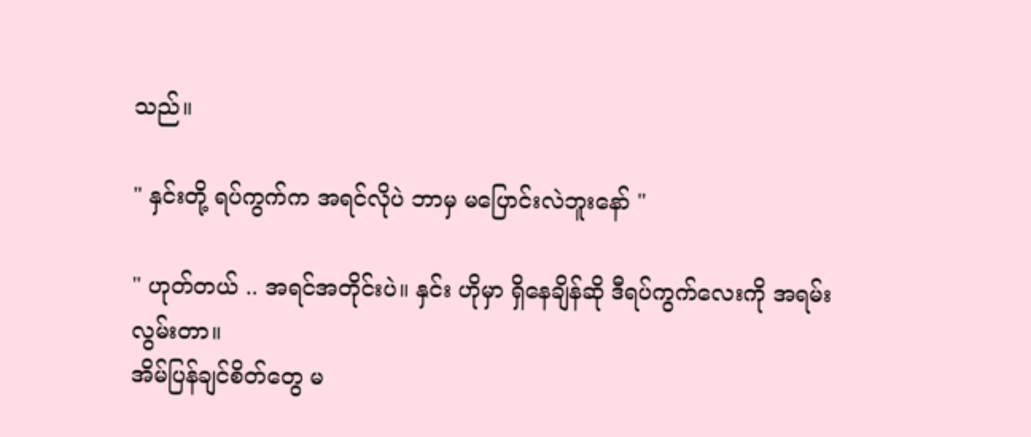သည်။

" နှင်းတို့ ရပ်ကွက်က အရင်လိုပဲ ဘာမှ မပြောင်းလဲဘူးနော် "

" ဟုတ်တယ် .. အရင်အတိုင်းပဲ။ နှင်း ဟိုမှာ ရှိနေချိန်ဆို ဒီရပ်ကွက်လေးကို အရမ်းလွမ်းတာ။
အိမ်ပြန်ချင်စိတ်တွေ မ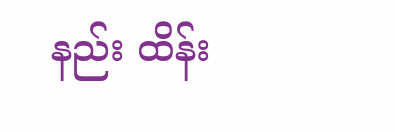နည်း ထိန်း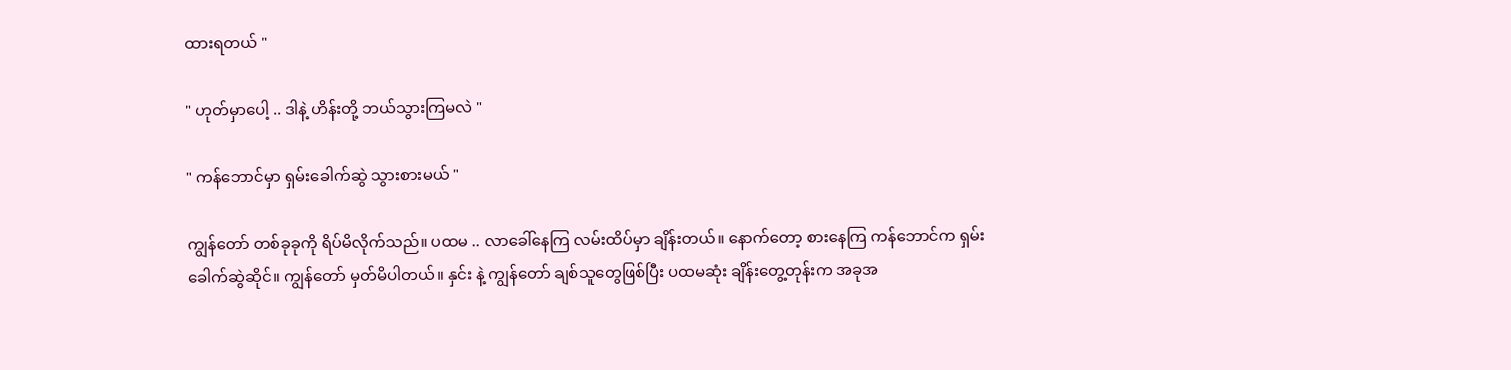ထားရတယ် "

" ဟုတ်မှာပေါ့ .. ဒါနဲ့ ဟိန်းတို့ ဘယ်သွားကြမလဲ "

" ကန်ဘောင်မှာ ရှမ်းခေါက်ဆွဲ သွားစားမယ် "

ကျွန်တော် တစ်ခုခုကို ရိပ်မိလိုက်သည်။ ပထမ .. လာခေါ်နေကြ လမ်းထိပ်မှာ ချိန်းတယ်။ နောက်တော့ စားနေကြ ကန်ဘောင်က ရှမ်းခေါက်ဆွဲဆိုင်။ ကျွန်တော် မှတ်မိပါတယ်။ နှင်း နဲ့ ကျွန်တော် ချစ်သူတွေဖြစ်ပြီး ပထမဆုံး ချိန်းတွေ့တုန်းက အခုအ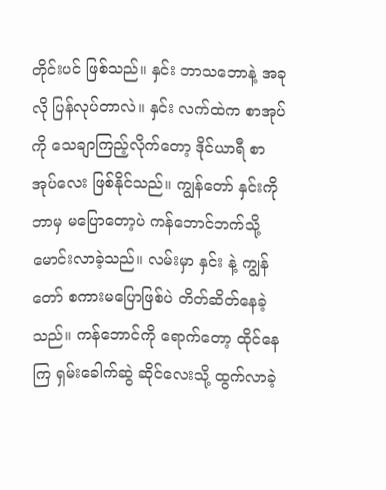တိုင်းပင် ဖြစ်သည်။ နှင်း ဘာသဘောနဲ့ အခုလို ပြန်လုပ်တာလဲ။ နှင်း လက်ထဲက စာအုပ်ကို သေချာကြည့်လိုက်တော့ ဒိုင်ယာရီ စာအုပ်လေး ဖြစ်နိုင်သည်။ ကျွန်တော် နှင်းကို ဘာမှ မပြောတော့ပဲ ကန်ဘောင်ဘက်သို့ မောင်းလာခဲ့သည်။ လမ်းမှာ နှင်း နဲ့ ကျွန်တော် စကားမပြောဖြစ်ပဲ တိတ်ဆိတ်နေခဲ့သည်။ ကန်ဘောင်ကို ရောက်တော့ ထိုင်နေကြ ရှမ်းခေါက်ဆွဲ ဆိုင်လေးသို့ ထွက်လာခဲ့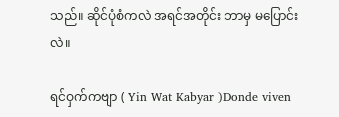သည်။ ဆိုင်ပုံစံကလဲ အရင်အတိုင်း ဘာမှ မပြောင်းလဲ။

ရင်ဝှက်ကဗျာ ( Yin Wat Kabyar )Donde viven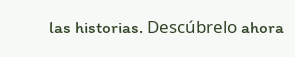las historias. Descúbrelo ahora